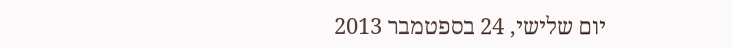יום שלישי, 24 בספטמבר 2013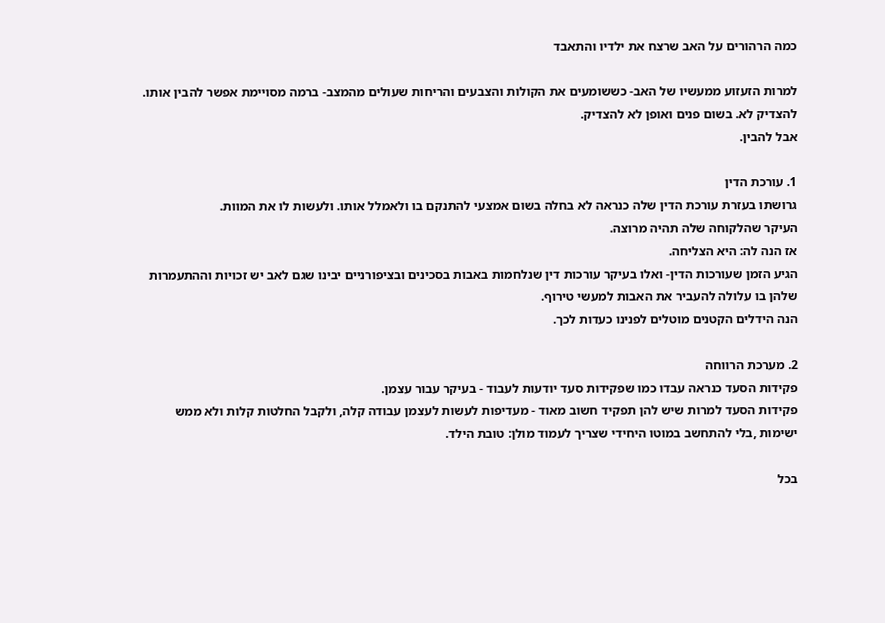כמה הרהורים על האב שרצח את ילדיו והתאבד

למרות הזעזוע ממעשיו של האב- כששומעים את הקולות והצבעים והריחות שעולים מהמצב- ברמה מסויימת אפשר להבין אותו.
להצדיק לא. בשום פנים ואופן לא להצדיק.
אבל להבין.

1. עורכת הדין
גרושתו בעזרת עורכת הדין שלה כנראה לא בחלה בשום אמצעי להתנקם בו ולאמלל אותו. ולעשות לו את המוות.
העיקר שהלקוחה שלה תהיה מרוצה.
אז הנה לה: היא הצליחה.
הגיע הזמן שעורכות הדין- ואלו בעיקר עורכות דין שנלחמות באבות בסכינים ובציפורניים יבינו שגם לאב יש זכויות וההתעמרות שלהן בו עלולה להעביר את האבות למעשי טירוף.
הנה הידלים הקטנים מוטלים לפנינו כעדות לכך.

2. מערכת הרווחה
פקידות הסעד כנראה עבדו כמו שפקידות סעד יודעות לעבוד - בעיקר עבור עצמן.
פקידות הסעד למרות שיש להן תפקיד חשוב מאוד - מעדיפות לעשות לעצמן עבודה קלה, ולקבל החלטות קלות ולא ממש ישימות ,בלי להתחשב במוטו היחידי שצריך לעמוד מולן: טובת הילד.

בכל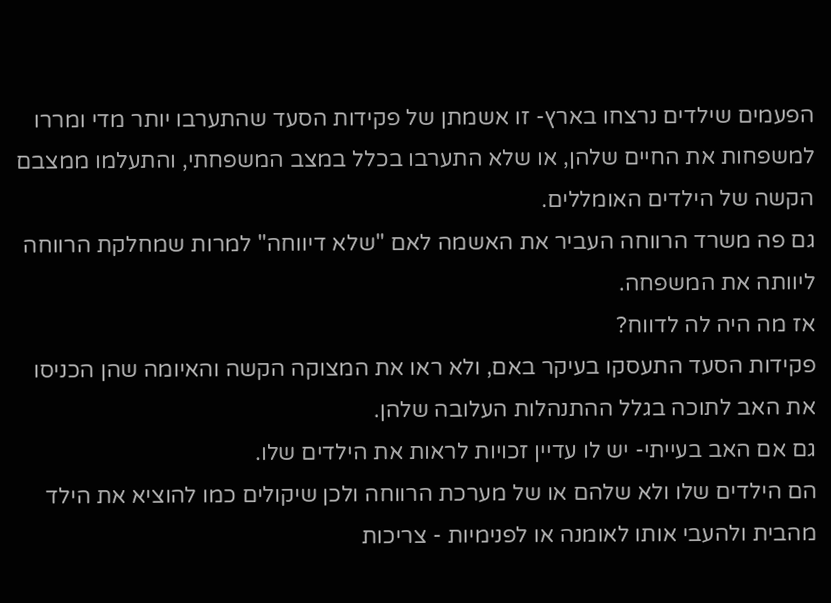הפעמים שילדים נרצחו בארץ- זו אשמתן של פקידות הסעד שהתערבו יותר מדי ומררו למשפחות את החיים שלהן, או שלא התערבו בכלל במצב המשפחתי, והתעלמו ממצבם הקשה של הילדים האומללים.
גם פה משרד הרווחה העביר את האשמה לאם "שלא דיווחה" למרות שמחלקת הרווחה ליוותה את המשפחה.
אז מה היה לה לדווח?
פקידות הסעד התעסקו בעיקר באם, ולא ראו את המצוקה הקשה והאיומה שהן הכניסו את האב לתוכה בגלל ההתנהלות העלובה שלהן.
גם אם האב בעייתי- יש לו עדיין זכויות לראות את הילדים שלו.
הם הילדים שלו ולא שלהם או של מערכת הרווחה ולכן שיקולים כמו להוציא את הילד מהבית ולהעבי אותו לאומנה או לפנימיות - צריכות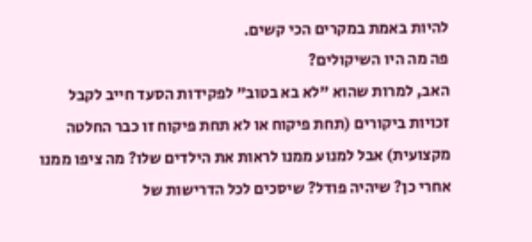להיות באמת במקרים הכי קשים.
פה מה היו השיקולים?
האב, למרות שהוא "לא בא בטוב" לפקידות הסעד חייב לקבל זכויות ביקורים (תחת פיקוח או לא תחת פיקוח זו כבר החלטה מקצועית) אבל למנוע ממנו לראות את הילדים שלו? מה ציפו ממנו אחרי כן? שיהיה פודל? שיסכים לכל הדרישות של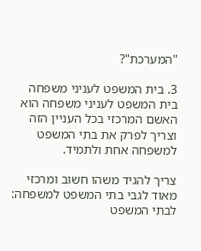"המערכת"?

3. בית המשפט לעניני משפחה
בית המשפט לעניני משפחה הוא האשם המרכזי בכל העניין הזה וצריך לפרק את בתי המשפט למשפחה אחת ולתמיד.

צריך להגיד משהו חשוב ומרכזי מאוד לגבי בתי המשפט למשפחה:
לבתי המשפט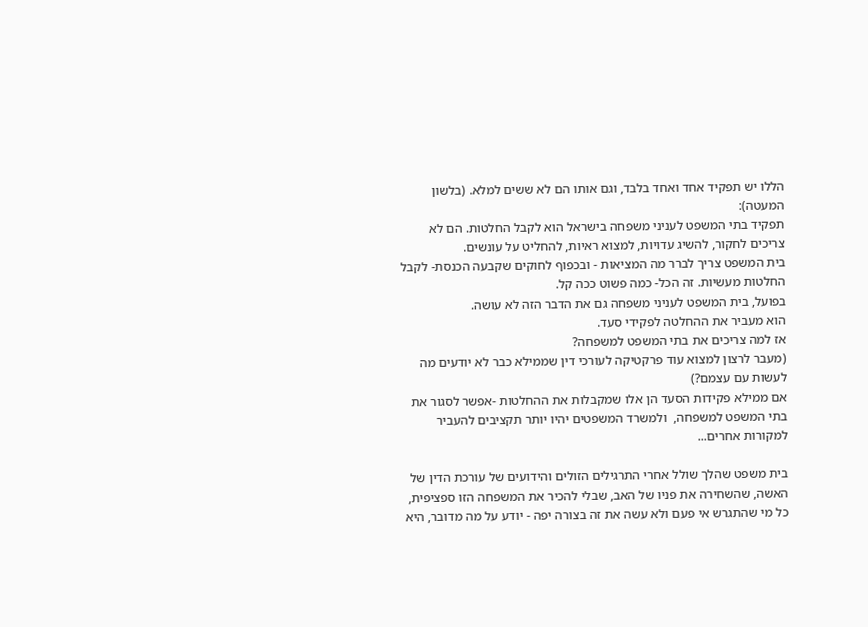הללו יש תפקיד אחד ואחד בלבד, וגם אותו הם לא ששים למלא. (בלשון המעטה):
תפקיד בתי המשפט לעניני משפחה בישראל הוא לקבל החלטות. הם לא צריכים לחקור, להשיג עדויות, למצוא ראיות, להחליט על עונשים.
בית המשפט צריך לברר מה המציאות - ובכפוף לחוקים שקבעה הכנסת- לקבל החלטות מעשיות. זה הכל- כמה פשוט ככה קל.
בפועל, בית המשפט לעניני משפחה גם את הדבר הזה לא עושה.
הוא מעביר את ההחלטה לפקידי סעד.
אז למה צריכים את בתי המשפט למשפחה?
(מעבר לרצון למצוא עוד פרקטיקה לעורכי דין שממילא כבר לא יודעים מה לעשות עם עצמם?)
אם ממילא פקידות הסעד הן אלו שמקבלות את ההחלטות -אפשר לסגור את בתי המשפט למשפחה,  ולמשרד המשפטים יהיו יותר תקציבים להעביר למקורות אחרים...

בית משפט שהלך שולל אחרי התרגילים הזולים והידועים של עורכת הדין של האשה, שהשחירה את פניו של האב, שבלי להכיר את המשפחה הזו ספציפית, כל מי שהתגרש אי פעם ולא עשה את זה בצורה יפה - יודע על מה מדובר, היא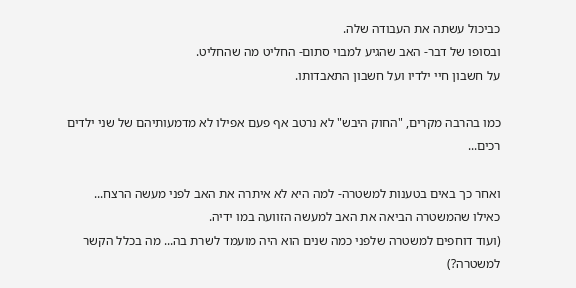כביכול עשתה את העבודה שלה.
ובסופו של דבר- האב שהגיע למבוי סתום- החליט מה שהחליט.
על חשבון חיי ילדיו ועל חשבון התאבדותו.

כמו בהרבה מקרים, "החוק היבש" לא נרטב אף פעם אפילו לא מדמעותיהם של שני ילדים רכים...

ואחר כך באים בטענות למשטרה- למה היא לא איתרה את האב לפני מעשה הרצח...
כאילו שהמשטרה הביאה את האב למעשה הזוועה במו ידיה.
(ועוד דוחפים למשטרה שלפני כמה שנים הוא היה מועמד לשרת בה... מה בכלל הקשר למשטרה?)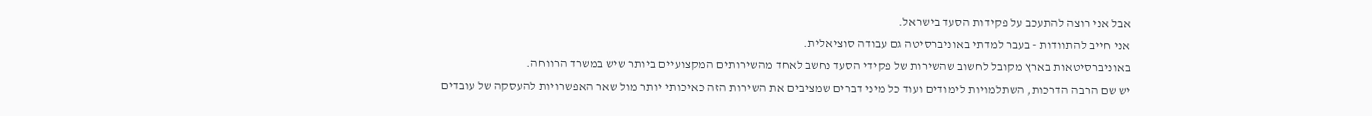אבל אני רוצה להתעכב על פקידות הסעד בישראל.
אני חייב להתוודות - בעבר למדתי באוניברסיטה גם עבודה סוציאלית.
באוניברסיטאות בארץ מקובל לחשוב שהשירות של פקידי הסעד נחשב לאחד מהשירותים המקצועיים ביותר שיש במשרד הרווחה.
יש שם הרבה הדרכות, השתלמויות לימודים ועוד כל מיני דברים שמציבים את השירות הזה כאיכותי יותר מול שאר האפשרויות להעסקה של עובדים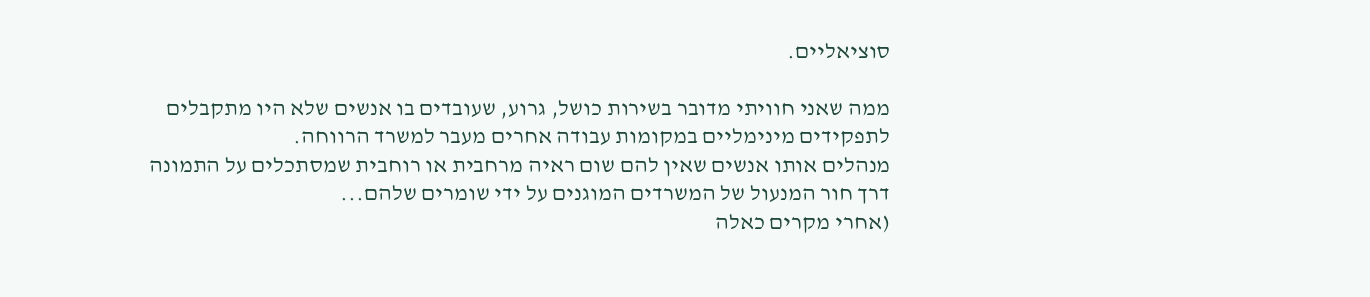סוציאליים.

ממה שאני חוויתי מדובר בשירות כושל, גרוע, שעובדים בו אנשים שלא היו מתקבלים לתפקידים מינימליים במקומות עבודה אחרים מעבר למשרד הרווחה.
מנהלים אותו אנשים שאין להם שום ראיה מרחבית או רוחבית שמסתכלים על התמונה דרך חור המנעול של המשרדים המוגנים על ידי שומרים שלהם...
(אחרי מקרים כאלה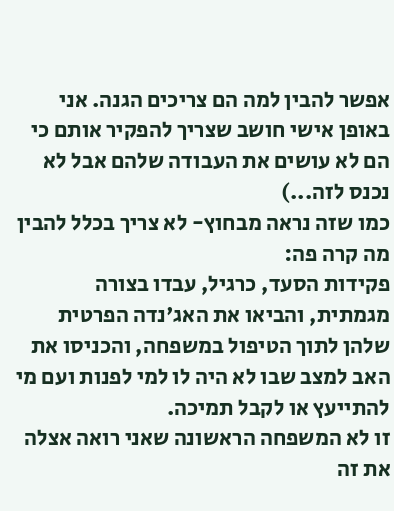אפשר להבין למה הם צריכים הגנה. אני באופן אישי חושב שצריך להפקיר אותם כי הם לא עושים את העבודה שלהם אבל לא נכנס לזה...)
כמו שזה נראה מבחוץ- לא צריך בכלל להבין מה קרה פה:
פקידות הסעד, כרגיל, עבדו בצורה מגמתית, והביאו את האג'נדה הפרטית שלהן לתוך הטיפול במשפחה, והכניסו את האב למצב שבו לא היה לו למי לפנות ועם מי להתייעץ או לקבל תמיכה.
זו לא המשפחה הראשונה שאני רואה אצלה את זה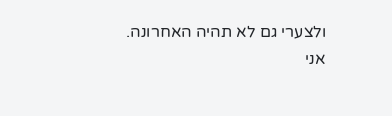ולצערי גם לא תהיה האחרונה.
אני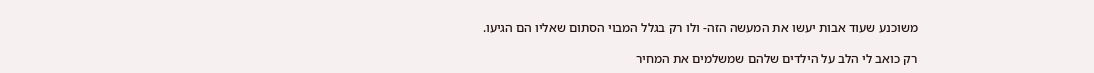משוכנע שעוד אבות יעשו את המעשה הזה- ולו רק בגלל המבוי הסתום שאליו הם הגיעו.

רק כואב לי הלב על הילדים שלהם שמשלמים את המחיר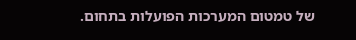של טמטום המערכות הפועלות בתחום.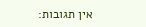אין תגובות: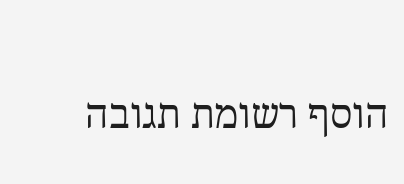הוסף רשומת תגובה